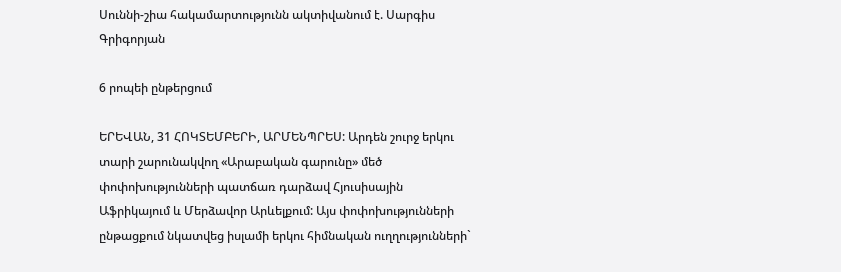Սուննի-շիա հակամարտությունն ակտիվանում է. Սարգիս Գրիգորյան

6 րոպեի ընթերցում

ԵՐԵՎԱՆ, 31 ՀՈԿՏԵՄԲԵՐԻ, ԱՐՄԵՆՊՐԵՍ: Արդեն շուրջ երկու տարի շարունակվող «Արաբական գարունը» մեծ փոփոխությունների պատճառ դարձավ Հյուսիսային Աֆրիկայում և Մերձավոր Արևելքում: Այս փոփոխությունների ընթացքում նկատվեց իսլամի երկու հիմնական ուղղությունների`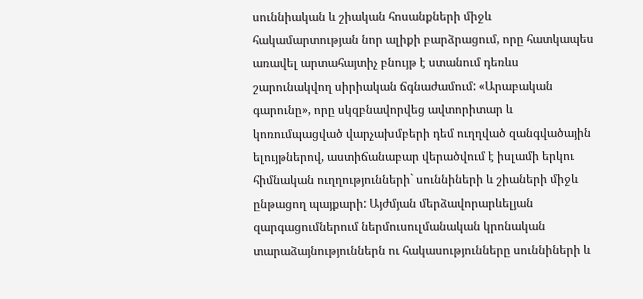սուննիական և շիական հոսանքների միջև հակամարտության նոր ալիքի բարձրացում, որը հատկապես առավել արտահայտիչ բնույթ է ստանում դեռևս շարունակվող սիրիական ճգնաժամում: «Արաբական գարունը», որը սկզբնավորվեց ավտորիտար և կոռումպացված վարչախմբերի դեմ ուղղված զանգվածային ելույթներով, աստիճանաբար վերածվում է իսլամի երկու հիմնական ուղղությունների` սուննիների և շիաների միջև ընթացող պայքարի: Այժմյան մերձավորարևելյան զարգացումներում ներմուսուլմանական կրոնական տարաձայնություններն ու հակասությունները սուննիների և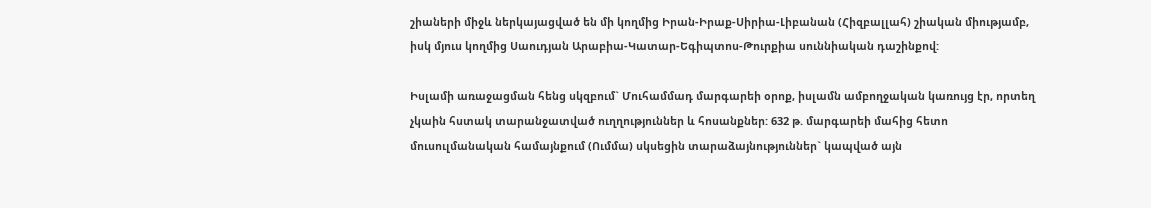շիաների միջև ներկայացված են մի կողմից Իրան-Իրաք-Սիրիա-Լիբանան (Հիզբալլահ) շիական միությամբ, իսկ մյուս կողմից Սաուդյան Արաբիա-Կատար-Եգիպտոս-Թուրքիա սուննիական դաշինքով:

Իսլամի առաջացման հենց սկզբում` Մուհամմադ մարգարեի օրոք, իսլամն ամբողջական կառույց էր, որտեղ չկաին հստակ տարանջատված ուղղություններ և հոսանքներ: 632 թ. մարգարեի մահից հետո մուսուլմանական համայնքում (Ումմա) սկսեցին տարաձայնություններ` կապված այն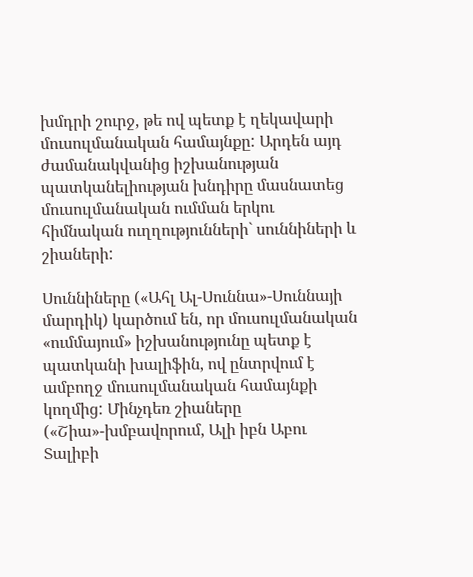խմդրի շուրջ, թե ով պետք է ղեկավարի մուսուլմանական համայնքը: Արդեն այդ ժամանակվանից իշխանության պատկանելիության խնդիրը մասնատեց մուսուլմանական ումման երկու հիմնական ուղղությունների` սուննիների և շիաների:

Սուննիները («Ահլ Ալ-Սուննա»-Սուննայի մարդիկ) կարծում են, որ մուսուլմանական «ումմայում» իշխանությունը պետք է պատկանի խալիֆին, ով ընտրվում է ամբողջ մուսուլմանական համայնքի կողմից: Մինչդեռ շիաները («Շիա»-խմբավորում, Ալի իբն Աբու Տալիբի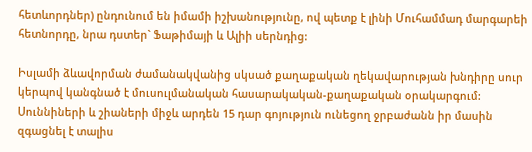հետևորդներ) ընդունում են իմամի իշխանությունը, ով պետք է լինի Մուհամմադ մարգարեի հետնորդը, նրա դստեր` Ֆաթիմայի և Ալիի սերնդից:

Իսլամի ձևավորման ժամանակվանից սկսած քաղաքական ղեկավարության խնդիրը սուր կերպով կանգնած է մուսուլմանական հասարակական-քաղաքական օրակարգում: Սուննիների և շիաների միջև արդեն 15 դար գոյություն ունեցող ջրբաժանն իր մասին զգացնել է տալիս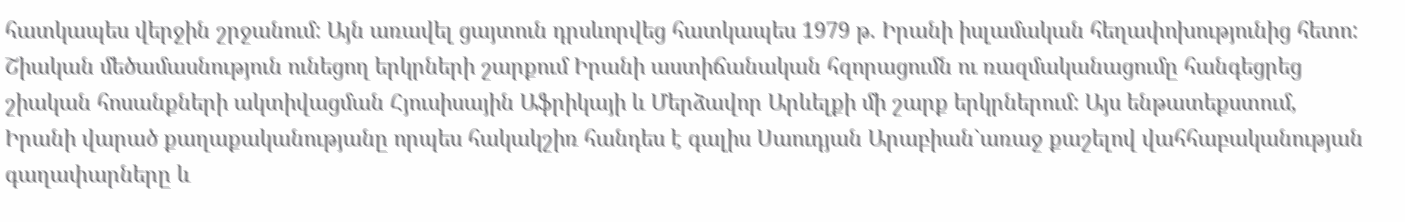հատկապես վերջին շրջանում: Այն առավել ցայտուն դրսևորվեց հատկապես 1979 թ. Իրանի իսլամական հեղափոխությունից հետո: Շիական մեծամասնություն ունեցող երկրների շարքում Իրանի աստիճանական հզորացումն ու ռազմականացումը հանգեցրեց շիական հոսանքների ակտիվացման Հյուսիսային Աֆրիկայի և Մերձավոր Արևելքի մի շարք երկրներում: Այս ենթատեքստում, Իրանի վարած քաղաքականությանը որպես հակակշիռ հանդես է գալիս Սաուդյան Արաբիան`առաջ քաշելով վահհաբականության գաղափարները և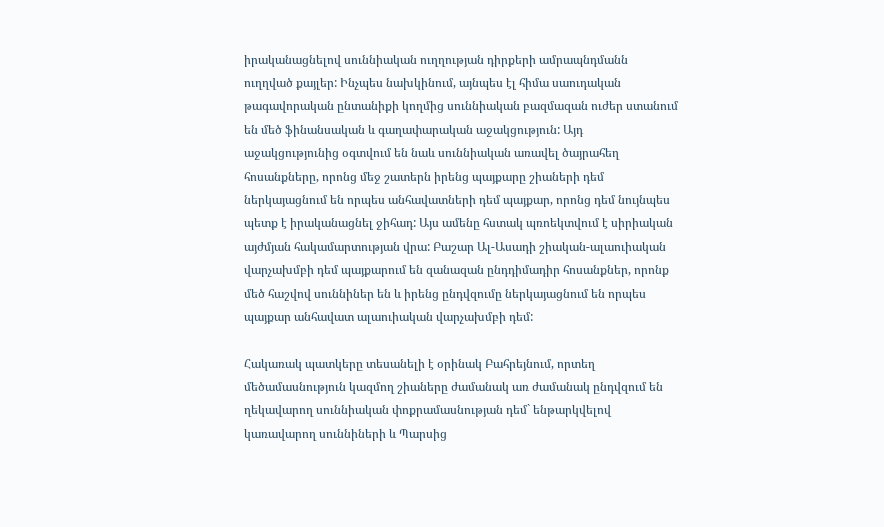իրականացնելով սուննիական ուղղության դիրքերի ամրապնդմանն ուղղված քայլեր: Ինչպես նախկինում, այնպես էլ հիմա սաուդական թագավորական ընտանիքի կողմից սուննիական բազմազան ուժեր ստանում են մեծ ֆինանսական և գաղափարական աջակցություն: Այդ աջակցությունից օգտվում են նաև սուննիական առավել ծայրահեղ հոսանքները, որոնց մեջ շատերն իրենց պայքարը շիաների դեմ ներկայացնում են որպես անհավատների դեմ պայքար, որոնց դեմ նույնպես պետք է իրականացնել ջիհադ: Այս ամենը հստակ պռոեկտվում է սիրիական այժմյան հակամարտության վրա: Բաշար Ալ-Ասադի շիական-ալաուիական վարչախմբի դեմ պայքարում են զանազան ընդդիմադիր հոսանքներ, որոնք մեծ հաշվով սուննիներ են և իրենց ընդվզումը ներկայացնում են որպես պայքար անհավատ ալաուիական վարչախմբի դեմ:

Հակառակ պատկերը տեսանելի է օրինակ Բահրեյնում, որտեղ մեծամասնություն կազմող շիաները ժամանակ առ ժամանակ ընդվզում են ղեկավարող սուննիական փոքրամասնության դեմ` ենթարկվելով կառավարող սուննիների և Պարսից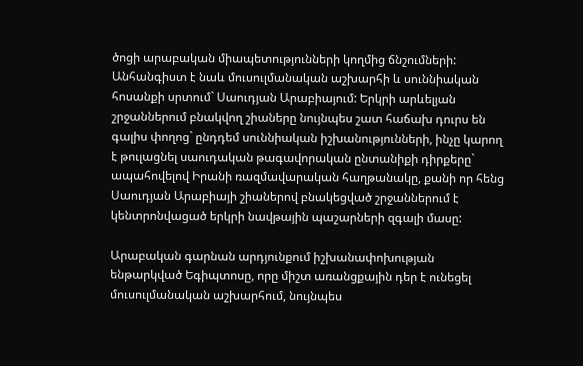ծոցի արաբական միապետությունների կողմից ճնշումների: Անհանգիստ է նաև մուսուլմանական աշխարհի և սուննիական հոսանքի սրտում` Սաուդյան Արաբիայում: Երկրի արևելյան շրջաններում բնակվող շիաները նույնպես շատ հաճախ դուրս են գալիս փողոց` ընդդեմ սուննիական իշխանությունների, ինչը կարող է թուլացնել սաուդական թագավորական ընտանիքի դիրքերը` ապահովելով Իրանի ռազմավարական հաղթանակը, քանի որ հենց Սաուդյան Արաբիայի շիաներով բնակեցված շրջաններում է կենտրոնվացած երկրի նավթային պաշարների զգալի մասը:

Արաբական գարնան արդյունքում իշխանափոխության ենթարկված Եգիպտոսը, որը միշտ առանցքային դեր է ունեցել մուսուլմանական աշխարհում, նույնպես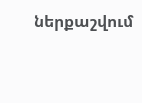ներքաշվում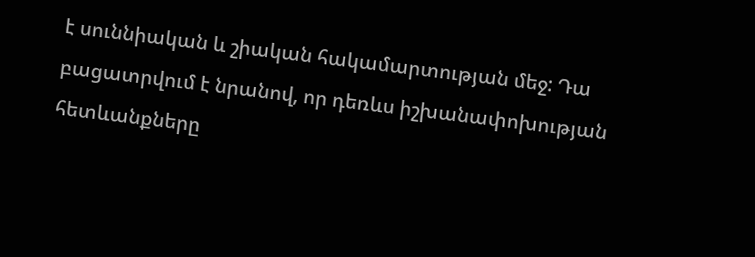է սուննիական և շիական հակամարտության մեջ: Դա բացատրվում է նրանով, որ դեռևս իշխանափոխության հետևանքները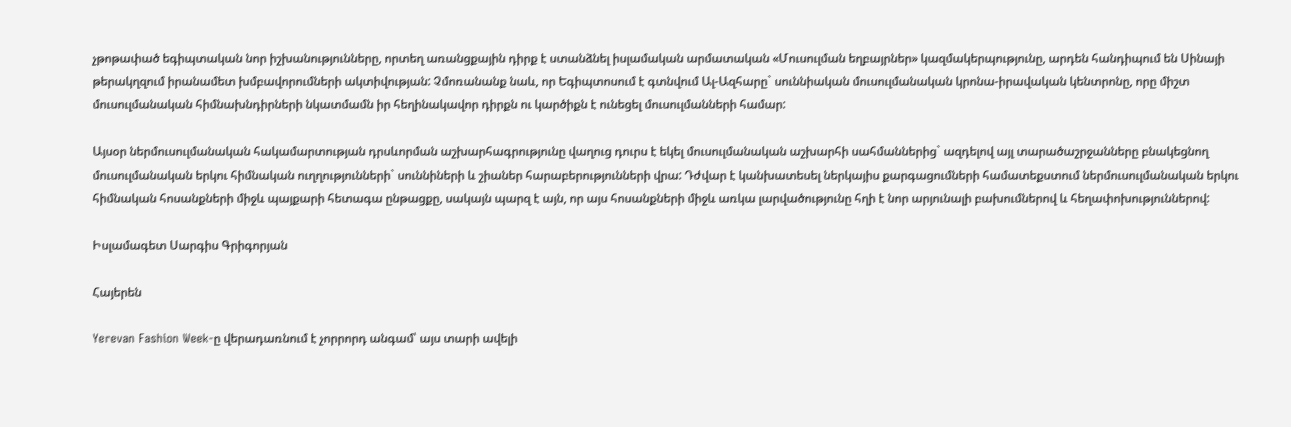չթոթափած եգիպտական նոր իշխանությունները, որտեղ առանցքային դիրք է ստանձնել իսլամական արմատական «Մուսուլման եղբայրներ» կազմակերպությունը, արդեն հանդիպում են Սինայի թերակղզում իրանամետ խմբավորումների ակտիվության: Չմոռանանք նաև, որ Եգիպտոսում է գտնվում Ալ-Ազհարը` սուննիական մուսուլմանական կրոնա-իրավական կենտրոնը, որը միշտ մուսուլմանական հիմնախնդիրների նկատմամն իր հեղինակավոր դիրքն ու կարծիքն է ունեցել մուսուլմանների համար:

Այսօր ներմուսուլմանական հակամարտության դրսևորման աշխարհագրությունը վաղուց դուրս է եկել մուսուլմանական աշխարհի սահմաններից` ազդելով այլ տարածաշրջանները բնակեցնող մուսուլմանական երկու հիմնական ուղղությունների` սուննիների և շիաներ հարաբերությունների վրա: Դժվար է կանխատեսել ներկայիս քարգացումների համատեքստում ներմուսուլմանական երկու հիմնական հոսանքների միջև պայքարի հետագա ընթացքը, սակայն պարզ է այն, որ այս հոսանքների միջև առկա լարվածությունը հղի է նոր արյունալի բախումներով և հեղափոխություններով:

Իսլամագետ Սարգիս Գրիգորյան

Հայերեն

Yerevan Fashion Week-ը վերադառնում է չորրորդ անգամ՝ այս տարի ավելի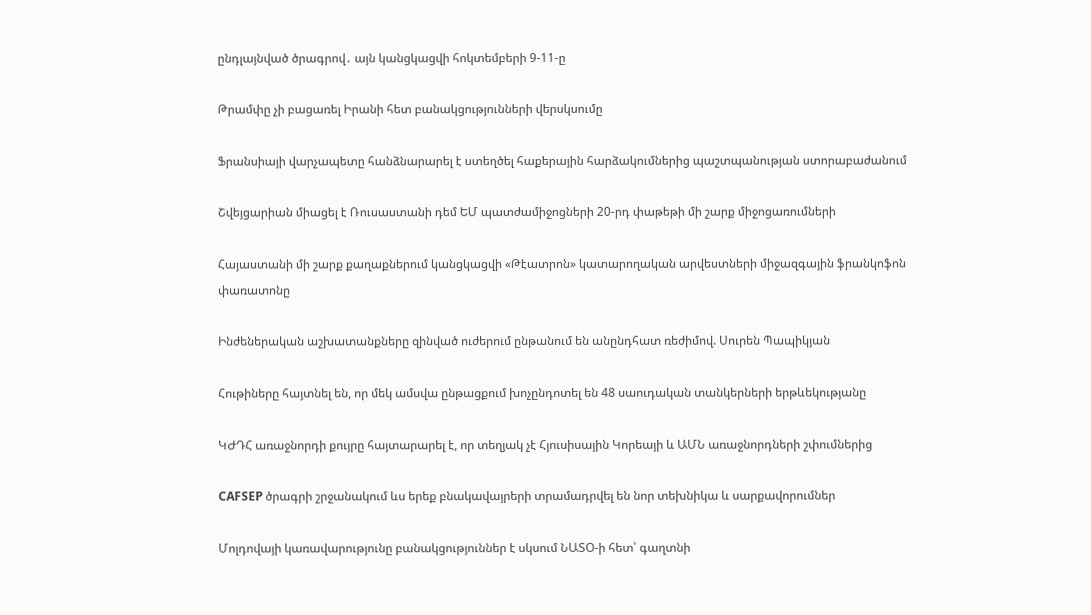ընդլայնված ծրագրով․ այն կանցկացվի հոկտեմբերի 9-11-ը

Թրամփը չի բացառել Իրանի հետ բանակցությունների վերսկսումը

Ֆրանսիայի վարչապետը հանձնարարել է ստեղծել հաքերային հարձակումներից պաշտպանության ստորաբաժանում

Շվեյցարիան միացել է Ռուսաստանի դեմ ԵՄ պատժամիջոցների 20-րդ փաթեթի մի շարք միջոցառումների

Հայաստանի մի շարք քաղաքներում կանցկացվի «Թէատրոն» կատարողական արվեստների միջազգային ֆրանկոֆոն փառատոնը

Ինժեներական աշխատանքները զինված ուժերում ընթանում են անընդհատ ռեժիմով. Սուրեն Պապիկյան

Հութիները հայտնել են, որ մեկ ամսվա ընթացքում խոչընդոտել են 48 սաուդական տանկերների երթևեկությանը

ԿԺԴՀ առաջնորդի քույրը հայտարարել է, որ տեղյակ չէ Հյուսիսային Կորեայի և ԱՄՆ առաջնորդների շփումներից

CAFSEP ծրագրի շրջանակում ևս երեք բնակավայրերի տրամադրվել են նոր տեխնիկա և սարքավորումներ

Մոլդովայի կառավարությունը բանակցություններ է սկսում ՆԱՏՕ-ի հետ՝ գաղտնի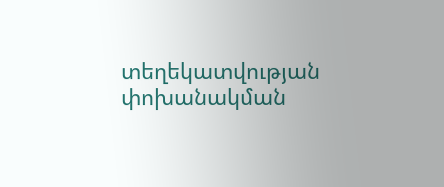տեղեկատվության փոխանակման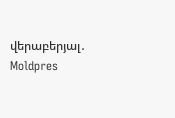վերաբերյալ․ Moldpres